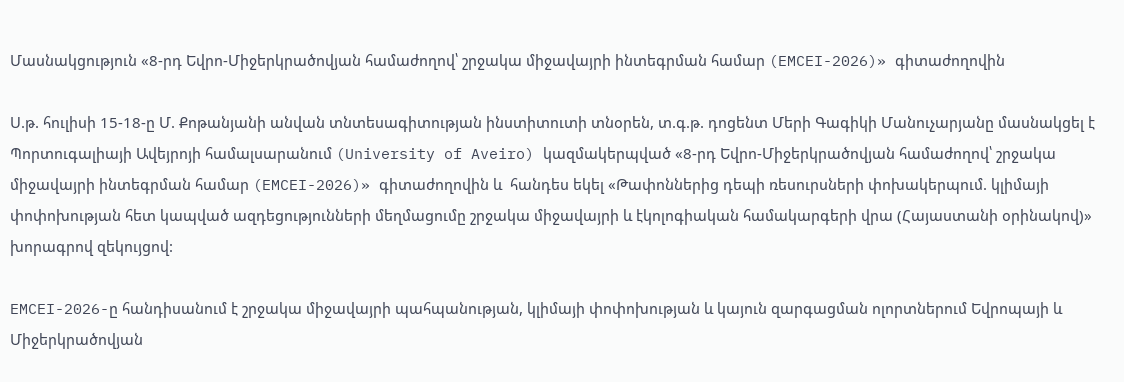Մասնակցություն «8-րդ Եվրո-Միջերկրածովյան համաժողով՝ շրջակա միջավայրի ինտեգրման համար (EMCEI-2026)» գիտաժողովին

Ս.թ. հուլիսի 15-18-ը Մ. Քոթանյանի անվան տնտեսագիտության ինստիտուտի տնօրեն, տ.գ.թ. դոցենտ Մերի Գագիկի Մանուչարյանը մասնակցել է Պորտուգալիայի Ավեյրոյի համալսարանում (University of Aveiro) կազմակերպված «8-րդ Եվրո-Միջերկրածովյան համաժողով՝ շրջակա միջավայրի ինտեգրման համար (EMCEI-2026)» գիտաժողովին և  հանդես եկել «Թափոններից դեպի ռեսուրսների փոխակերպում. կլիմայի փոփոխության հետ կապված ազդեցությունների մեղմացումը շրջակա միջավայրի և էկոլոգիական համակարգերի վրա (Հայաստանի օրինակով)» խորագրով զեկույցով:

EMCEI-2026-ը հանդիսանում է շրջակա միջավայրի պահպանության, կլիմայի փոփոխության և կայուն զարգացման ոլորտներում Եվրոպայի և Միջերկրածովյան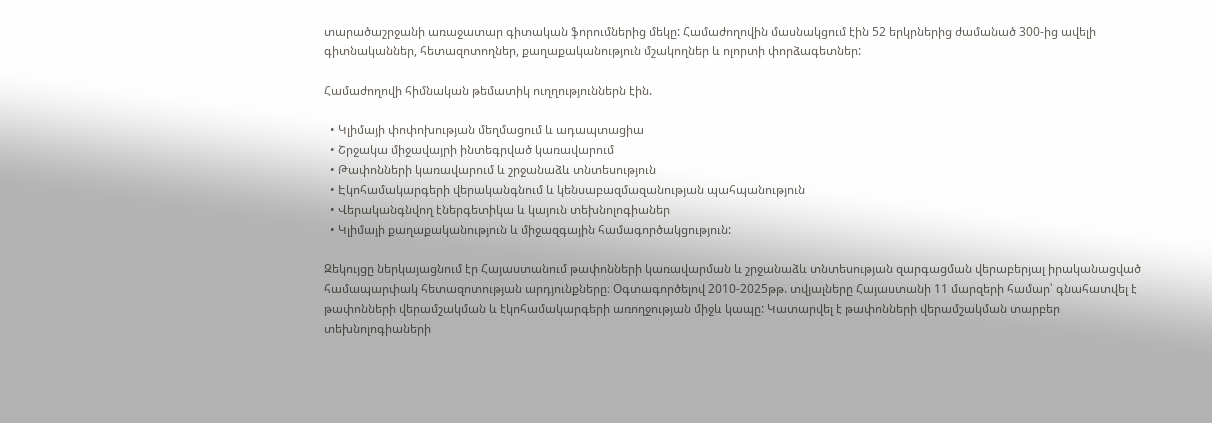տարածաշրջանի առաջատար գիտական ֆորումներից մեկը: Համաժողովին մասնակցում էին 52 երկրներից ժամանած 300-ից ավելի գիտնականներ, հետազոտողներ, քաղաքականություն մշակողներ և ոլորտի փորձագետներ:

Համաժողովի հիմնական թեմատիկ ուղղություններն էին.

  • Կլիմայի փոփոխության մեղմացում և ադապտացիա
  • Շրջակա միջավայրի ինտեգրված կառավարում
  • Թափոնների կառավարում և շրջանաձև տնտեսություն
  • Էկոհամակարգերի վերականգնում և կենսաբազմազանության պահպանություն
  • Վերականգնվող էներգետիկա և կայուն տեխնոլոգիաներ
  • Կլիմայի քաղաքականություն և միջազգային համագործակցություն:

Զեկույցը ներկայացնում էր Հայաստանում թափոնների կառավարման և շրջանաձև տնտեսության զարգացման վերաբերյալ իրականացված համապարփակ հետազոտության արդյունքները։ Օգտագործելով 2010-2025թթ. տվյալները Հայաստանի 11 մարզերի համար՝ գնահատվել է թափոնների վերամշակման և էկոհամակարգերի առողջության միջև կապը: Կատարվել է թափոնների վերամշակման տարբեր տեխնոլոգիաների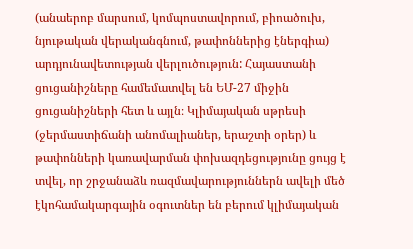(անաերոբ մարսում, կոմպոստավորում, բիոածուխ, նյութական վերականգնում, թափոններից էներգիա) արդյունավետության վերլուծություն: Հայաստանի ցուցանիշները համեմատվել են ԵՄ-27 միջին ցուցանիշների հետ և այլն։ Կլիմայական սթրեսի (ջերմաստիճանի անոմալիաներ, երաշտի օրեր) և թափոնների կառավարման փոխազդեցությունը ցույց է տվել, որ շրջանաձև ռազմավարություններն ավելի մեծ էկոհամակարգային օգուտներ են բերում կլիմայական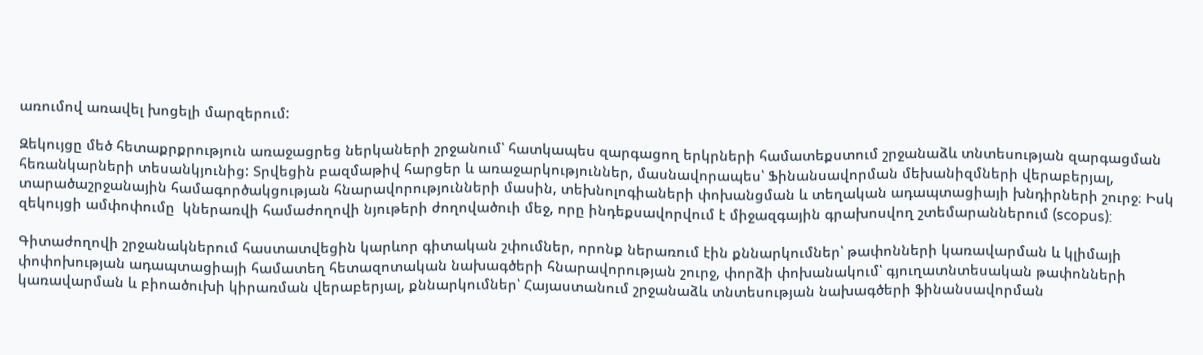առումով առավել խոցելի մարզերում:

Զեկույցը մեծ հետաքրքրություն առաջացրեց ներկաների շրջանում՝ հատկապես զարգացող երկրների համատեքստում շրջանաձև տնտեսության զարգացման հեռանկարների տեսանկյունից: Տրվեցին բազմաթիվ հարցեր և առաջարկություններ, մասնավորապես՝ Ֆինանսավորման մեխանիզմների վերաբերյալ, տարածաշրջանային համագործակցության հնարավորությունների մասին, տեխնոլոգիաների փոխանցման և տեղական ադապտացիայի խնդիրների շուրջ։ Իսկ զեկույցի ամփոփումը  կներառվի համաժողովի նյութերի ժողովածուի մեջ, որը ինդեքսավորվում է միջազգային գրախոսվող շտեմարաններում (scopus):

Գիտաժողովի շրջանակներում հաստատվեցին կարևոր գիտական շփումներ, որոնք ներառում էին քննարկումներ՝ թափոնների կառավարման և կլիմայի փոփոխության ադապտացիայի համատեղ հետազոտական նախագծերի հնարավորության շուրջ, փորձի փոխանակում՝ գյուղատնտեսական թափոնների կառավարման և բիոածուխի կիրառման վերաբերյալ, քննարկումներ՝ Հայաստանում շրջանաձև տնտեսության նախագծերի ֆինանսավորման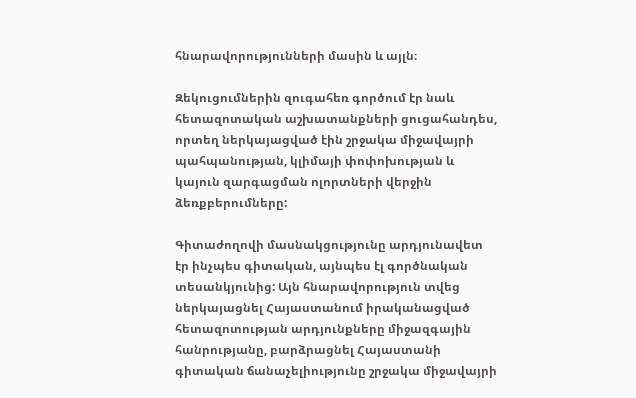հնարավորությունների մասին և այլն։

Զեկուցումներին զուգահեռ գործում էր նաև հետազոտական աշխատանքների ցուցահանդես, որտեղ ներկայացված էին շրջակա միջավայրի պահպանության, կլիմայի փոփոխության և կայուն զարգացման ոլորտների վերջին ձեռքբերումները:

Գիտաժողովի մասնակցությունը արդյունավետ էր ինչպես գիտական, այնպես էլ գործնական տեսանկյունից: Այն հնարավորություն տվեց ներկայացնել Հայաստանում իրականացված հետազոտության արդյունքները միջազգային հանրությանը, բարձրացնել Հայաստանի գիտական ճանաչելիությունը շրջակա միջավայրի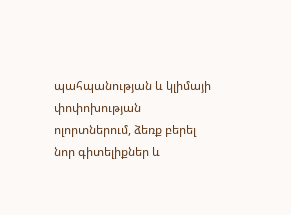պահպանության և կլիմայի փոփոխության ոլորտներում, ձեռք բերել նոր գիտելիքներ և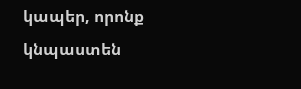կապեր, որոնք կնպաստեն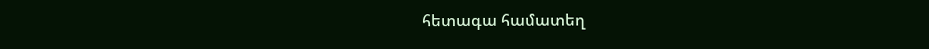հետագա համատեղ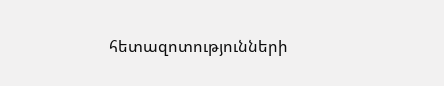հետազոտությունների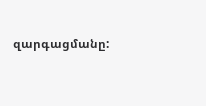զարգացմանը: